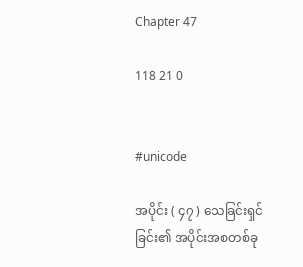Chapter 47

118 21 0


#unicode

အပိုင်း ( ၄၇ ) သေခြင်းရှင်ခြင်း၏ အပိုင်းအစတစ်ခု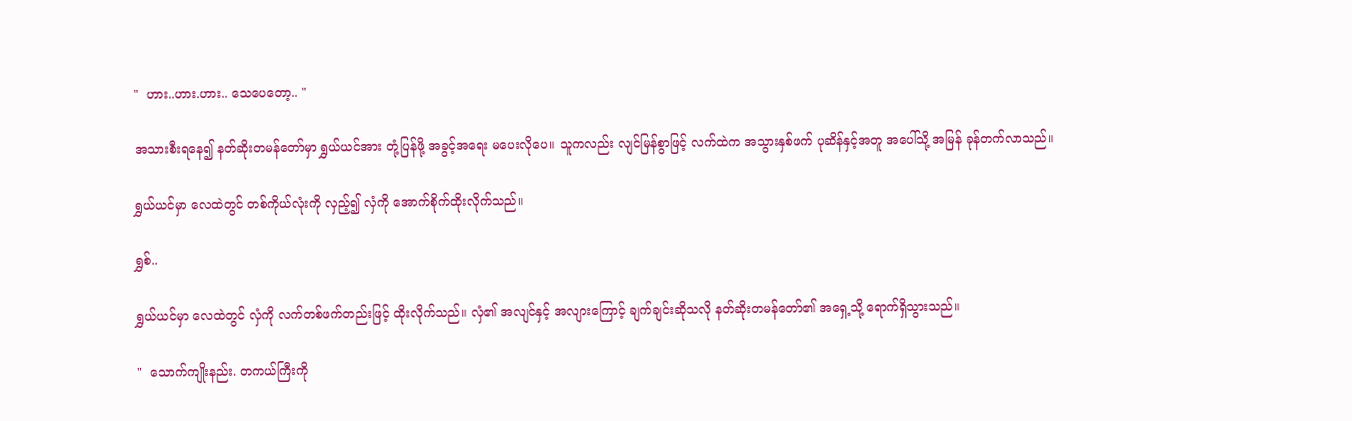"  ဟား..ဟား.ဟား.. သေပေတော့.. "

အသားစီးရနေ၍ နတ်ဆိုးတမန်တော်မှာ ရွှယ်ယင်အား တုံ့ပြန်ဖို့ အခွင့်အရေး မပေးလိုပေ။ သူကလည်း လျင်မြန်စွာဖြင့် လက်ထဲက အသွားနှစ်ဖက် ပုဆိန်နှင့်အတူ အပေါ်သို့ အမြန် ခုန်တက်လာသည်။

ရွှယ်ယင်မှာ လေထဲတွင် တစ်ကိုယ်လုံးကို လှည့်၍ လှံကို အောက်စိုက်ထိုးလိုက်သည်။

ရွှစ်..

ရွှယ်ယင်မှာ လေထဲတွင် လှံကို လက်တစ်ဖက်တည်းဖြင့် ထိုးလိုက်သည်။ လှံ၏ အလျင်နှင့် အလျားကြောင့် ချက်ချင်းဆိုသလို နတ်ဆိုးတမန်တော်၏ အရှေ့သို့ ရောက်ရှိသွားသည်။

"  သောက်ကျိုးနည်း. တကယ်ကြီးကို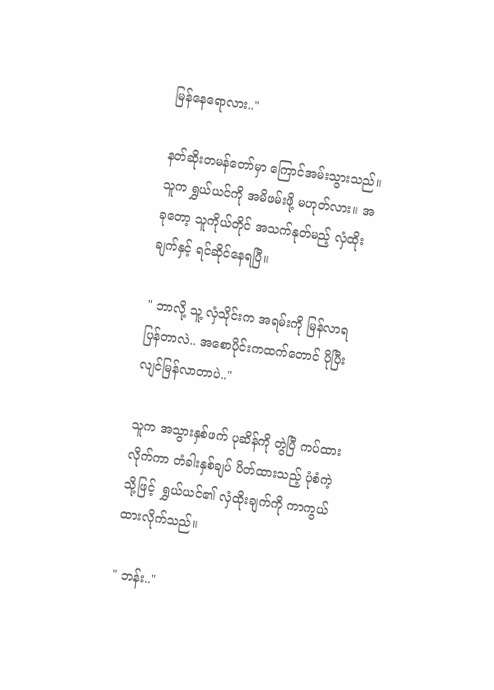မြန်နေရောလား.."

နတ်ဆိုးတမန်တော်မှာ ကြောင်အမ်းသွားသည်။ သူက ရွှယ်ယင်ကို အမိဖမ်းဖို့ မဟုတ်လား။ အခုတော့ သူကိုယ်တိုင် အသက်နုတ်မည့် လှံထိုးချက်နှင့် ရင်ဆိုင်နေရပြီ။

" ဘာလို့ သူ့ လှံသိုင်းက အရမ်းကို မြန်လာရပြန်တာလဲ.. အစောပိုင်းကထက်တောင် ပိုပြီး လျင်မြန်လာတာပဲ.."

သူက အသွားနှစ်ဖက် ပုဆိန်ကို တွဲပြီ ကပ်ထားလိုက်ကာ တံခါးနှစ်ချပ် ပိတ်ထားသည့် ပုံစံကဲ့သို့ဖြင့်  ရွှယ်ယင်၏ လှံထိုးချက်ကို ကာကွယ်ထားလိုက်သည်။

" ဘန်း.."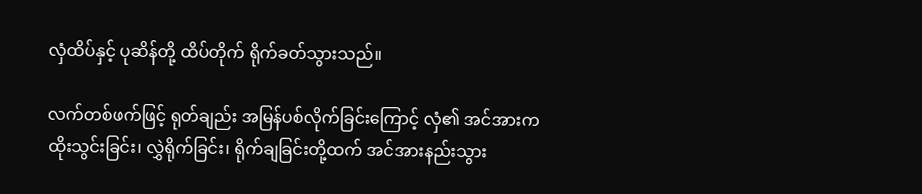လှံထိပ်နှင့် ပုဆိန်တို့ ထိပ်တိုက် ရိုက်ခတ်သွားသည်။

လက်တစ်ဖက်ဖြင့် ရုတ်ချည်း အမြန်ပစ်လိုက်ခြင်းကြောင့် လှံ၏ အင်အားက ထိုးသွင်းခြင်း၊ လွှဲရိုက်ခြင်း၊ ရိုက်ချခြင်းတို့ထက် အင်အားနည်းသွား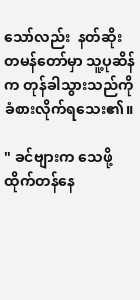သော်လည်း  နတ်ဆိုးတမန်တော်မှာ သူ့ပုဆိန်က တုန်ခါသွားသည်ကို ခံစားလိုက်ရသေး၏။

" ခင်ဗျားက သေဖို့ ထိုက်တန်နေ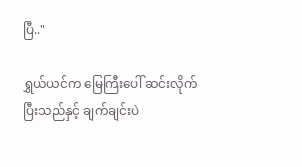ပြီ.."

ရွှယ်ယင်က မြေကြီးပေါ် ဆင်းလိုက်ပြီးသည်နှင့် ချက်ချင်းပဲ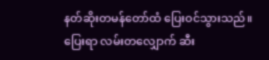နတ်ဆိုးတမန်တော်ထံ ပြေးဝင်သွားသည်။ ပြေးရာ လမ်းတလျှောက် ဆီး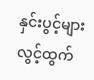နှင်းပွင့်များ လွင့်ထွက်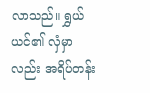လာသည်။ ရွှယ်ယင်၏ လှံမှာလည်း အရိပ်တန်း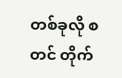တစ်ခုလို စတင် တိုက်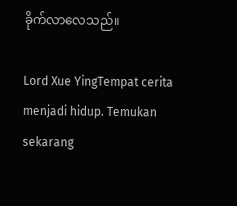ခိုက်လာလေသည်။

Lord Xue YingTempat cerita menjadi hidup. Temukan sekarang